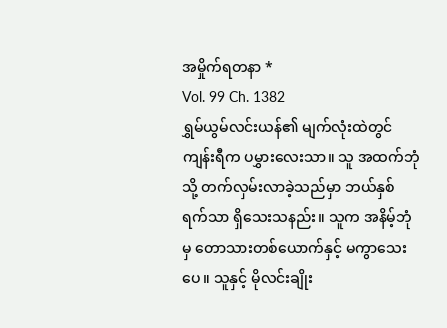အမှိုက်ရတနာ *
Vol. 99 Ch. 1382
ရွှမ်ယွမ်လင်းယန်၏ မျက်လုံးထဲတွင် ကျန်းရီက ပမွှားလေးသာ။ သူ အထက်ဘုံသို့ တက်လှမ်းလာခဲ့သည်မှာ ဘယ်နှစ်ရက်သာ ရှိသေးသနည်း။ သူက အနိမ့်ဘုံမှ တောသားတစ်ယောက်နှင့် မကွာသေးပေ။ သူနှင့် မိုလင်းချိုး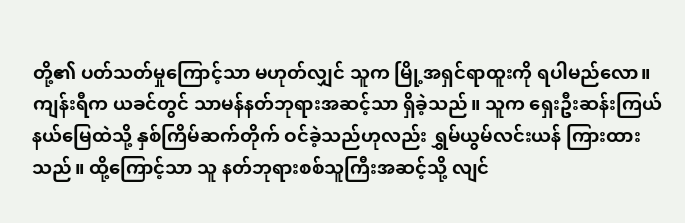တို့၏ ပတ်သတ်မှုကြောင့်သာ မဟုတ်လျှင် သူက မြို့အရှင်ရာထူးကို ရပါမည်လော။
ကျန်းရီက ယခင်တွင် သာမန်နတ်ဘုရားအဆင့်သာ ရှိခဲ့သည်။ သူက ရှေးဦးဆန်းကြယ်နယ်မြေထဲသို့ နှစ်ကြိမ်ဆက်တိုက် ဝင်ခဲ့သည်ဟုလည်း ရွှမ်ယွမ်လင်းယန် ကြားထားသည်။ ထို့ကြောင့်သာ သူ နတ်ဘုရားစစ်သူကြီးအဆင့်သို့ လျင်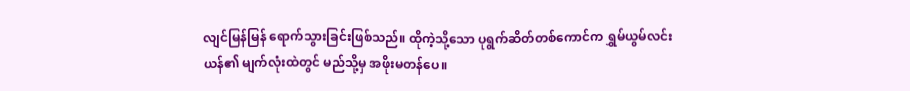လျင်မြန်မြန် ရောက်သွားခြင်းဖြစ်သည်။ ထိုကဲ့သို့သော ပုရွက်ဆိတ်တစ်ကောင်က ရွှမ်ယွမ်လင်းယန်၏ မျက်လုံးထဲတွင် မည်သို့မှ အဖိုးမတန်ပေ။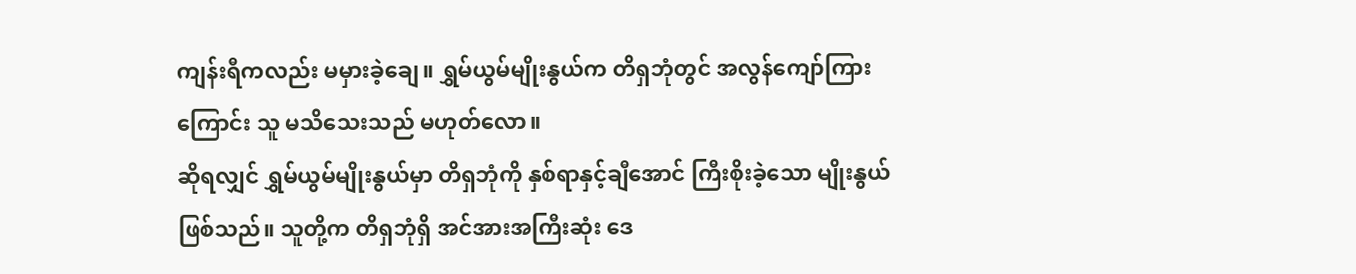ကျန်းရီကလည်း မမှားခဲ့ချေ။ ရွှမ်ယွမ်မျိုးနွယ်က တိရှဘုံတွင် အလွန်ကျော်ကြားကြောင်း သူ မသိသေးသည် မဟုတ်လော။
ဆိုရလျှင် ရွှမ်ယွမ်မျိုးနွယ်မှာ တိရှဘုံကို နှစ်ရာနှင့်ချီအောင် ကြီးစိုးခဲ့သော မျိုးနွယ်ဖြစ်သည်။ သူတို့က တိရှဘုံရှိ အင်အားအကြီးဆုံး ဒေ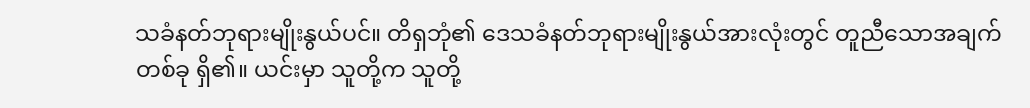သခံနတ်ဘုရားမျိုးနွယ်ပင်။ တိရှဘုံ၏ ဒေသခံနတ်ဘုရားမျိုးနွယ်အားလုံးတွင် တူညီသောအချက်တစ်ခု ရှိ၏။ ယင်းမှာ သူတို့က သူတို့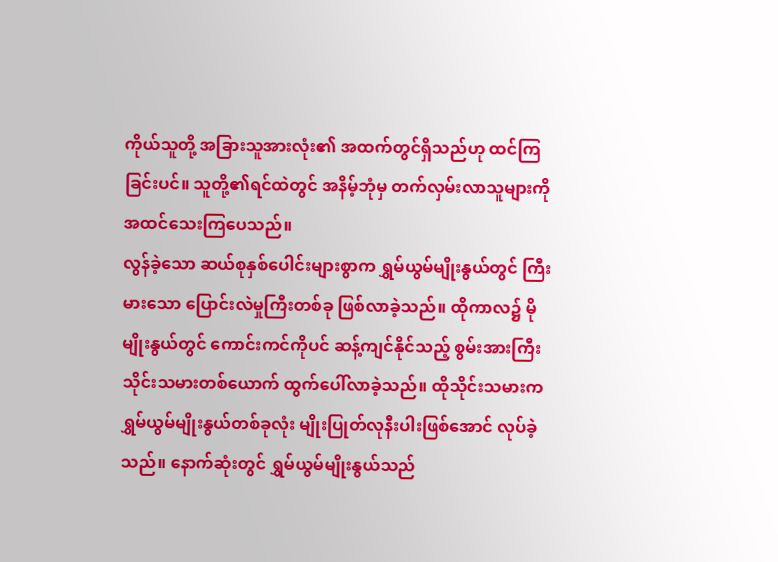ကိုယ်သူတို့ အခြားသူအားလုံး၏ အထက်တွင်ရှိသည်ဟု ထင်ကြခြင်းပင်။ သူတို့၏ရင်ထဲတွင် အနိမ့်ဘုံမှ တက်လှမ်းလာသူများကို အထင်သေးကြပေသည်။
လွန်ခဲ့သော ဆယ်စုနှစ်ပေါင်းများစွာက ရွှမ်ယွမ်မျိုးနွယ်တွင် ကြီးမားသော ပြောင်းလဲမှုကြီးတစ်ခု ဖြစ်လာခဲ့သည်။ ထိုကာလ၌ မိုမျိုးနွယ်တွင် ကောင်းကင်ကိုပင် ဆန့်ကျင်နိုင်သည့် စွမ်းအားကြီး သိုင်းသမားတစ်ယောက် ထွက်ပေါ်လာခဲ့သည်။ ထိုသိုင်းသမားက ရွှမ်ယွမ်မျိုးနွယ်တစ်ခုလုံး မျိုးပြုတ်လုနီးပါးဖြစ်အောင် လုပ်ခဲ့သည်။ နောက်ဆုံးတွင် ရွှမ်ယွမ်မျိုးနွယ်သည်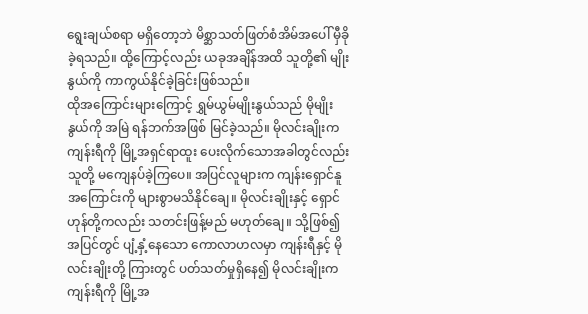ရွေးချယ်စရာ မရှိတော့ဘဲ မိစ္ဆာသတ်ဖြတ်စံအိမ်အပေါ် မှီခိုခဲ့ရသည်။ ထို့ကြောင့်လည်း ယခုအချိန်အထိ သူတို့၏ မျိုးနွယ်ကို ကာကွယ်နိုင်ခဲ့ခြင်းဖြစ်သည်။
ထိုအကြောင်းများကြောင့် ရွှမ်ယွမ်မျိုးနွယ်သည် မိုမျိုးနွယ်ကို အမြဲ ရန်ဘက်အဖြစ် မြင်ခဲ့သည်။ မိုလင်းချိုးက ကျန်းရီကို မြို့အရှင်ရာထူး ပေးလိုက်သောအခါတွင်လည်း သူတို့ မကျေနပ်ခဲ့ကြပေ။ အပြင်လူများက ကျန်းရှောင်နူအကြောင်းကို များစွာမသိနိုင်ချေ။ မိုလင်းချိုးနှင့် ရှောင်ဟုန်တို့ကလည်း သတင်းဖြန့်မည် မဟုတ်ချေ။ သို့ဖြစ်၍ အပြင်တွင် ပျံ့နှံ့နေသော ကောလာဟလမှာ ကျန်းရီနှင့် မိုလင်းချိုးတို့ ကြားတွင် ပတ်သတ်မှုရှိနေ၍ မိုလင်းချိုးက ကျန်းရီကို မြို့အ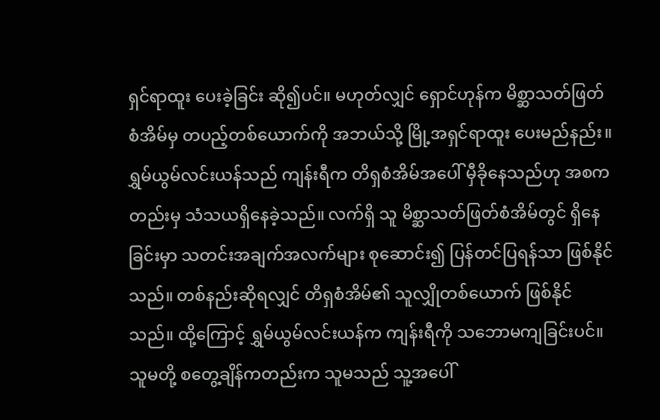ရှင်ရာထူး ပေးခဲ့ခြင်း ဆို၍ပင်။ မဟုတ်လျှင် ရှောင်ဟုန်က မိစ္ဆာသတ်ဖြတ်စံအိမ်မှ တပည့်တစ်ယောက်ကို အဘယ်သို့ မြို့အရှင်ရာထူး ပေးမည်နည်း။
ရွှမ်ယွမ်လင်းယန်သည် ကျန်းရီက တိရှစံအိမ်အပေါ် မှီခိုနေသည်ဟု အစကတည်းမှ သံသယရှိနေခဲ့သည်။ လက်ရှိ သူ မိစ္ဆာသတ်ဖြတ်စံအိမ်တွင် ရှိနေခြင်းမှာ သတင်းအချက်အလက်များ စုဆောင်း၍ ပြန်တင်ပြရန်သာ ဖြစ်နိုင်သည်။ တစ်နည်းဆိုရလျှင် တိရှစံအိမ်၏ သူလျှိုတစ်ယောက် ဖြစ်နိုင်သည်။ ထို့ကြောင့် ရွှမ်ယွမ်လင်းယန်က ကျန်းရီကို သဘောမကျခြင်းပင်။ သူမတို့ စတွေ့ချိန်ကတည်းက သူမသည် သူ့အပေါ်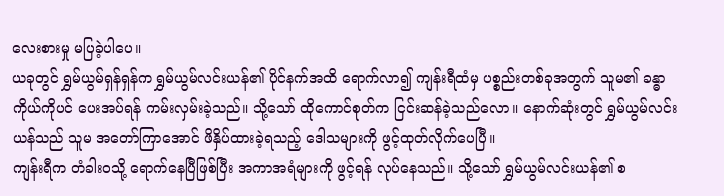လေးစားမှု မပြခဲ့ပါပေ။
ယခုတွင် ရွှမ်ယွမ်ရှန်ရှန်က ရွှမ်ယွမ်လင်းယန်၏ ပိုင်နက်အထိ ရောက်လာ၍ ကျန်းရီထံမှ ပစ္စည်းတစ်ခုအတွက် သူမ၏ ခန္ဓာကိုယ်ကိုပင် ပေးအပ်ရန် ကမ်းလှမ်းခဲ့သည်။ သို့သော် ထိုကောင်စုတ်က ငြင်းဆန်ခဲ့သည်လော။ နောက်ဆုံးတွင် ရွှမ်ယွမ်လင်းယန်သည် သူမ အတော်ကြာအောင် ဖိနှိပ်ထားခဲ့ရသည့် ဒေါသများကို ဖွင့်ထုတ်လိုက်ပေပြီ။
ကျန်းရီက တံခါးဝသို့ ရောက်နေပြီဖြစ်ပြီး အကာအရံများကို ဖွင့်ရန် လုပ်နေသည်။ သို့သော် ရွှမ်ယွမ်လင်းယန်၏ စ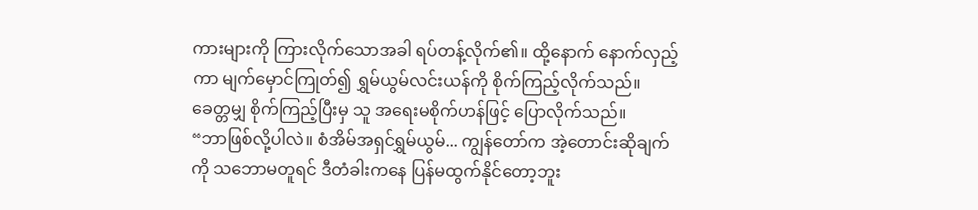ကားများကို ကြားလိုက်သောအခါ ရပ်တန့်လိုက်၏။ ထို့နောက် နောက်လှည့်ကာ မျက်မှောင်ကြုတ်၍ ရွှမ်ယွမ်လင်းယန်ကို စိုက်ကြည့်လိုက်သည်။ ခေတ္တမျှ စိုက်ကြည့်ပြီးမှ သူ အရေးမစိုက်ဟန်ဖြင့် ပြောလိုက်သည်။
“ဘာဖြစ်လို့ပါလဲ။ စံအိမ်အရှင်ရွှမ်ယွမ်... ကျွန်တော်က အဲ့တောင်းဆိုချက်ကို သဘောမတူရင် ဒီတံခါးကနေ ပြန်မထွက်နိုင်တော့ဘူး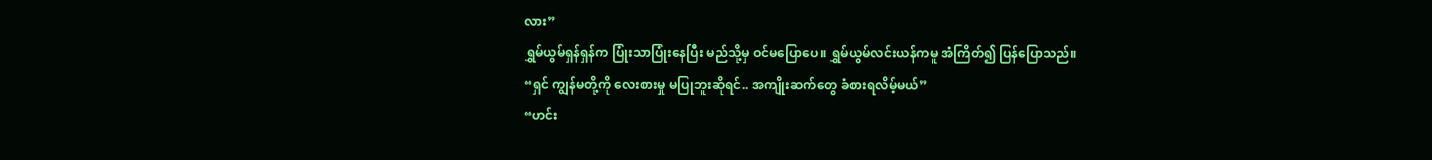လား”
ရွှမ်ယွမ်ရှန်ရှန်က ပြုံးသာပြုံးနေပြီး မည်သို့မှ ဝင်မပြောပေ။ ရွှမ်ယွမ်လင်းယန်ကမူ အံကြိတ်၍ ပြန်ပြောသည်။
“ရှင် ကျွန်မတို့ကို လေးစားမှု မပြုဘူးဆိုရင်.. အကျိုးဆက်တွေ ခံစားရလိမ့်မယ်”
“ဟင်း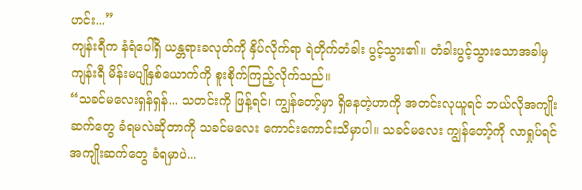ဟင်း...”
ကျန်းရီက နံရံပေါ်ရှိ ယန္တရားခလုတ်ကို နှိပ်လိုက်ရာ ရဲတိုက်တံခါး ပွင့်သွား၏။ တံခါးပွင့်သွားသောအခါမှ ကျန်းရီ မိန်းမပျိုနှစ်ယောက်ကို စူးစိုက်ကြည့်လိုက်သည်။
“သခင်မလေးရှန်ရှန်... သတင်းကို ဖြန့်ရင်၊ ကျွန်တော့်မှာ ရှိနေတဲ့ဟာကို အတင်းလုယူရင် ဘယ်လိုအကျိုးဆက်တွေ ခံရမလဲဆိုတာကို သခင်မလေး ကောင်းကောင်းသိမှာပါ။ သခင်မလေး ကျွန်တော့်ကို လာရှုပ်ရင် အကျိုးဆက်တွေ ခံရမှာပဲ...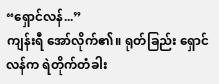“ရှောင်လန်...”
ကျန်းရီ အော်လိုက်၏။ ရုတ်ခြည်း ရှောင်လန်က ရဲတိုက်တံခါး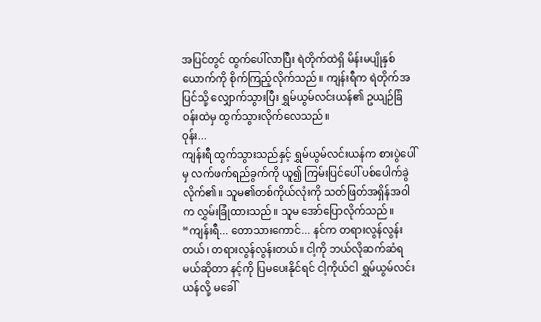အပြင်တွင် ထွက်ပေါ်လာပြီး ရဲတိုက်ထဲရှိ မိန်းမပျိုနှစ်ယောက်ကို စိုက်ကြည့်လိုက်သည်။ ကျန်းရီက ရဲတိုက်အပြင်သို့ လျှောက်သွားပြီး ရွှမ်ယွမ်လင်းယန်၏ ဥယျဉ်ခြံဝန်းထဲမှ ထွက်သွားလိုက်လေသည်။
ဝုန်း...
ကျန်းရီ ထွက်သွားသည်နှင့် ရွှမ်ယွမ်လင်းယန်က စားပွဲပေါ်မှ လက်ဖက်ရည်ခွက်ကို ယူ၍ ကြမ်းပြင်ပေါ် ပစ်ပေါက်ခွဲလိုက်၏။ သူမ၏တစ်ကိုယ်လုံးကို သတ်ဖြတ်အရှိန်အဝါက လွှမ်းခြုံထားသည်။ သူမ အော်ပြောလိုက်သည်။
“ကျန်းရီ... တောသားကောင်... နင်က တရားလွန်လွန်းတယ်၊ တရားလွန်လွန်းတယ်။ ငါ့ကို ဘယ်လိုဆက်ဆံရမယ်ဆိုတာ နင့်ကို ပြမပေးနိုင်ရင် ငါ့ကိုယ်ငါ ရွှမ်ယွမ်လင်းယန်လို့ မခေါ်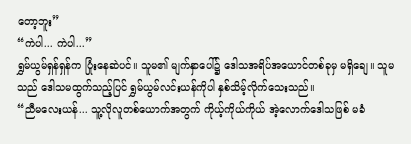တော့ဘူး”
“ကဲပါ... ကဲပါ...”
ရွှမ်ယွမ်ရှန်ရှန်က ပြုံးနေဆဲပင်။ သူမ၏ မျက်နှာပေါ်၌ ဒေါသအရိပ်အယောင်တစ်ခုမှ မရှိချေ။ သူမသည် ဒေါသမထွက်သည့်ပြင် ရွှမ်ယွမ်လင်းယန်ကိုပါ နှစ်သိမ့်လိုက်သေးသည်။
“ညီမလေးယန်... သူ့လိုလူတစ်ယောက်အတွက် ကိုယ့်ကိုယ်ကိုယ် အဲ့လောက်ဒေါသဖြစ် မခံ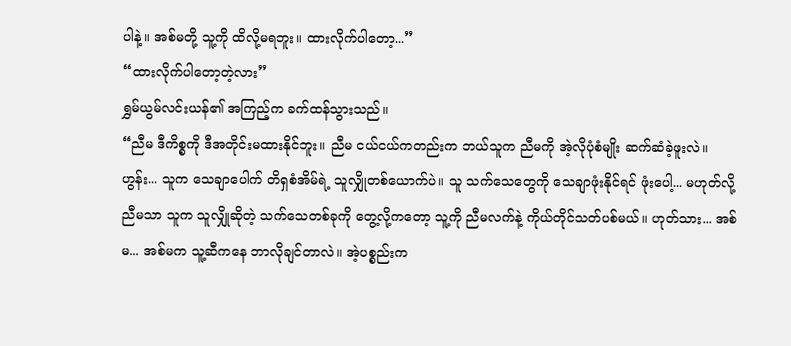ပါနဲ့။ အစ်မတို့ သူ့ကို ထိလို့မရဘူး။ ထားလိုက်ပါတော့...”
“ထားလိုက်ပါတော့တဲ့လား”
ရွှမ်ယွမ်လင်းယန်၏ အကြည့်က ခက်ထန်သွားသည်။
“ညီမ ဒီကိစ္စကို ဒီအတိုင်းမထားနိုင်ဘူး။ ညီမ ငယ်ငယ်ကတည်းက ဘယ်သူက ညီမကို အဲ့လိုပုံစံမျိုး ဆက်ဆံခဲ့ဖူးလဲ။ ဟွန်း... သူက သေချာပေါက် တိရှစံအိမ်ရဲ့ သူလျှိုတစ်ယောက်ပဲ။ သူ သက်သေတွေကို သေချာဖုံးနိုင်ရင် ဖုံးပေါ့... မဟုတ်လို့ ညီမသာ သူက သူလျှိုဆိုတဲ့ သက်သေတစ်ခုကို တွေ့လို့ကတော့ သူ့ကို ညီမလက်နဲ့ ကိုယ်တိုင်သတ်ပစ်မယ်။ ဟုတ်သား... အစ်မ... အစ်မက သူ့ဆီကနေ ဘာလိုချင်တာလဲ။ အဲ့ပစ္စည်းက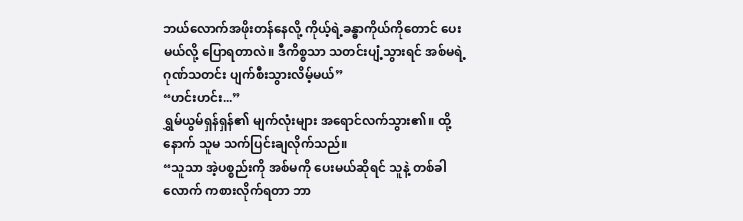ဘယ်လောက်အဖိုးတန်နေလို့ ကိုယ့်ရဲ့ခန္ဓာကိုယ်ကိုတောင် ပေးမယ်လို့ ပြောရတာလဲ။ ဒီကိစ္စသာ သတင်းပျံ့သွားရင် အစ်မရဲ့ ဂုဏ်သတင်း ပျက်စီးသွားလိမ့်မယ်”
“ဟင်းဟင်း...”
ရွှမ်ယွမ်ရှန်ရှန်၏ မျက်လုံးများ အရောင်လက်သွား၏။ ထို့နောက် သူမ သက်ပြင်းချလိုက်သည်။
“သူသာ အဲ့ပစ္စည်းကို အစ်မကို ပေးမယ်ဆိုရင် သူနဲ့ တစ်ခါလောက် ကစားလိုက်ရတာ ဘာ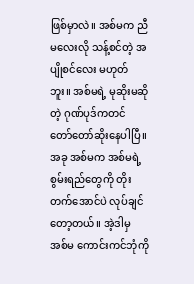ဖြစ်မှာလဲ။ အစ်မက ညီမလေးလို သန့်စင်တဲ့ အပျိုစင်လေး မဟုတ်ဘူး။ အစ်မရဲ့ မုဆိုးမဆိုတဲ့ ဂုဏ်ပုဒ်ကတင် တော်တော်ဆိုးနေပါပြီ။ အခု အစ်မက အစ်မရဲ့ စွမ်းရည်တွေကို တိုးတက်အောင်ပဲ လုပ်ချင်တော့တယ်။ အဲ့ဒါမှ အစ်မ ကောင်းကင်ဘုံကို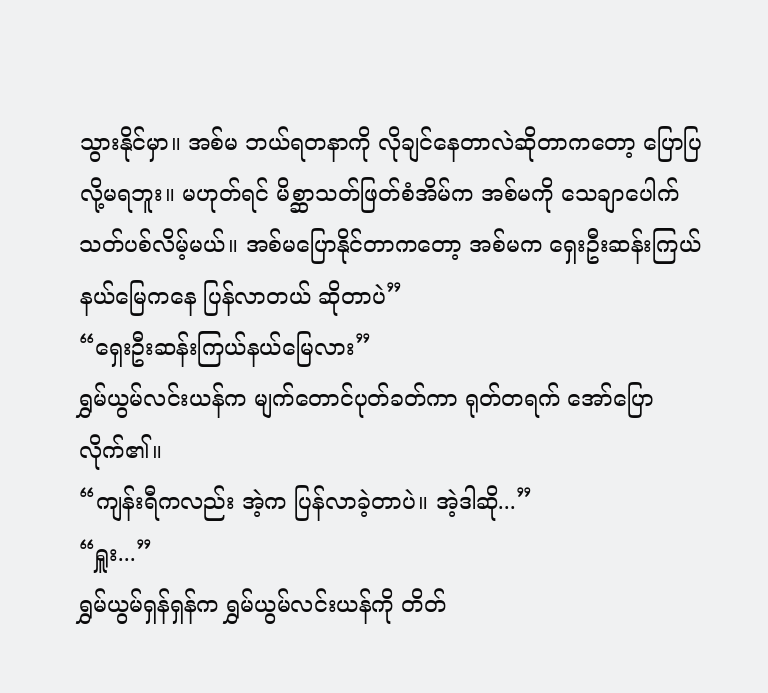သွားနိုင်မှာ။ အစ်မ ဘယ်ရတနာကို လိုချင်နေတာလဲဆိုတာကတော့ ပြောပြလို့မရဘူး။ မဟုတ်ရင် မိစ္ဆာသတ်ဖြတ်စံအိမ်က အစ်မကို သေချာပေါက် သတ်ပစ်လိမ့်မယ်။ အစ်မပြောနိုင်တာကတော့ အစ်မက ရှေးဦးဆန်းကြယ်နယ်မြေကနေ ပြန်လာတယ် ဆိုတာပဲ”
“ရှေးဦးဆန်းကြယ်နယ်မြေလား”
ရွှမ်ယွမ်လင်းယန်က မျက်တောင်ပုတ်ခတ်ကာ ရုတ်တရက် အော်ပြောလိုက်၏။
“ကျန်းရီကလည်း အဲ့က ပြန်လာခဲ့တာပဲ။ အဲ့ဒါဆို...”
“ရှူး...”
ရွှမ်ယွမ်ရှန်ရှန်က ရွှမ်ယွမ်လင်းယန်ကို တိတ်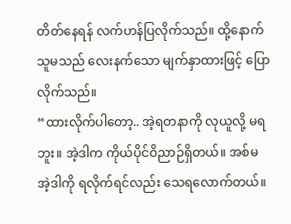တိတ်နေရန် လက်ဟန်ပြလိုက်သည်။ ထို့နောက် သူမသည် လေးနက်သော မျက်နှာထားဖြင့် ပြောလိုက်သည်။
“ထားလိုက်ပါတော့.. အဲ့ရတနာကို လုယူလို့ မရဘူး။ အဲ့ဒါက ကိုယ်ပိုင်ဝိညာဉ်ရှိတယ်။ အစ်မ အဲ့ဒါကို ရလိုက်ရင်လည်း သေရလောက်တယ်။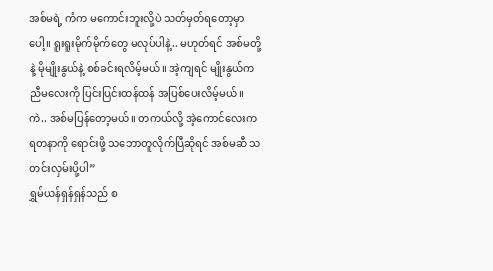အစ်မရဲ့ ကံက မကောင်းဘူးလို့ပဲ သတ်မှတ်ရတော့မှာပေါ့။ ရူးရူးမိုက်မိုက်တွေ မလုပ်ပါနဲ့.. မဟုတ်ရင် အစ်မတို့နဲ့ မိုမျိုးနွယ်နဲ့ စစ်ခင်းရလိမ့်မယ်။ အဲ့ကျရင် မျိုးနွယ်က ညီမလေးကို ပြင်းပြင်းထန်ထန် အပြစ်ပေးလိမ့်မယ်။ ကဲ.. အစ်မပြန်တော့မယ်။ တကယ်လို့ အဲ့ကောင်လေးက ရတနာကို ရောင်းဖို့ သဘောတူလိုက်ပြီဆိုရင် အစ်မဆီ သတင်းလှမ်းပို့ပါ”
ရွှမ်ယန်ရှန်ရှန်သည် စ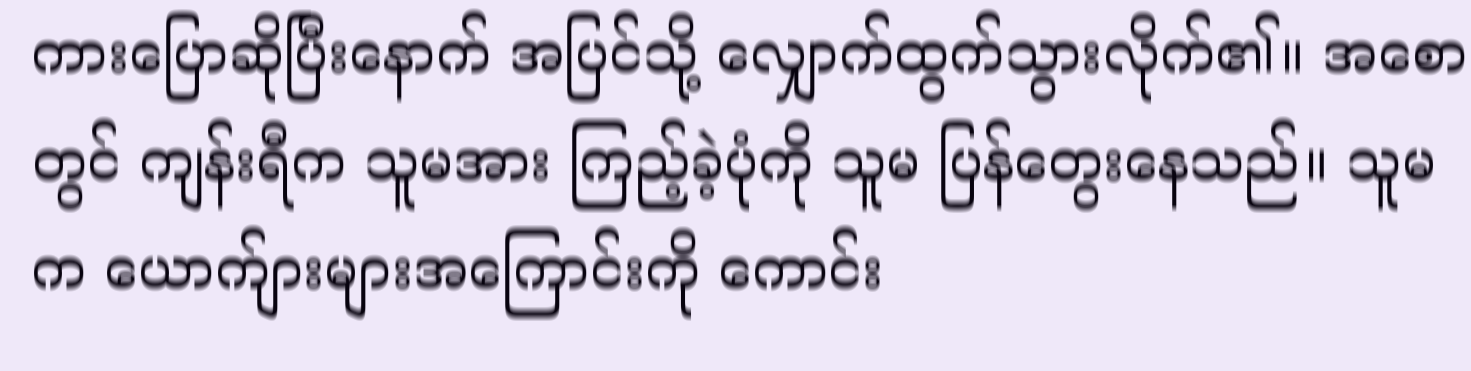ကားပြောဆိုပြီးနောက် အပြင်သို့ လျှောက်ထွက်သွားလိုက်၏။ အစောတွင် ကျန်းရီက သူမအား ကြည့်ခဲ့ပုံကို သူမ ပြန်တွေးနေသည်။ သူမက ယောက်ျားများအကြောင်းကို ကောင်း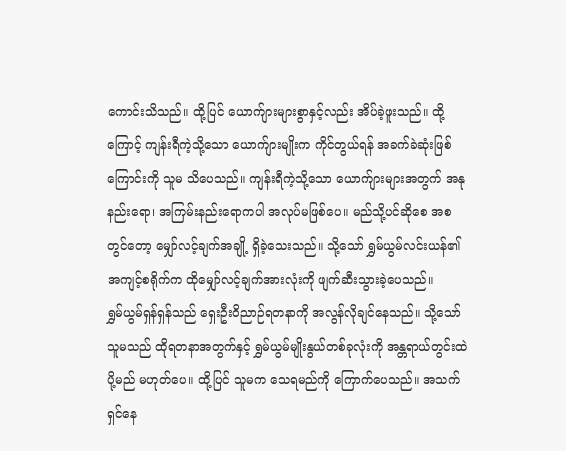ကောင်းသိသည်။ ထို့ပြင် ယောက်ျားများစွာနှင့်လည်း အိပ်ခဲ့ဖူးသည်။ ထို့ကြောင့် ကျန်းရီကဲ့သို့သော ယောက်ျားမျိုးက ကိုင်တွယ်ရန် အခက်ခဲဆုံးဖြစ်ကြောင်းကို သူမ သိပေသည်။ ကျန်းရီကဲ့သို့သော ယောက်ျားများအတွက် အနုနည်းရော၊ အကြမ်းနည်းရောကပါ အလုပ်မဖြစ်ပေ။ မည်သို့ပင်ဆိုစေ အစတွင်တော့ မျှော်လင့်ချက်အချို့ ရှိခဲ့သေးသည်။ သို့သော် ရွှမ်ယွမ်လင်းယန်၏ အကျင့်စရိုက်က ထိုမျှော်လင့်ချက်အားလုံးကို ဖျက်ဆီးသွားခဲ့ပေသည်။
ရွှမ်ယွမ်ရှန်ရှန်သည် ရှေးဦးဝိညာဉ်ရတနာကို အလွန်လိုချင်နေသည်။ သို့သော် သူမသည် ထိုရတနာအတွက်နှင့် ရွှမ်ယွမ်မျိုးနွယ်တစ်ခုလုံးကို အန္တရာယ်တွင်းထဲ ပို့မည် မဟုတ်ပေ။ ထို့ပြင် သူမက သေရမည်ကို ကြောက်ပေသည်။ အသက်ရှင်နေ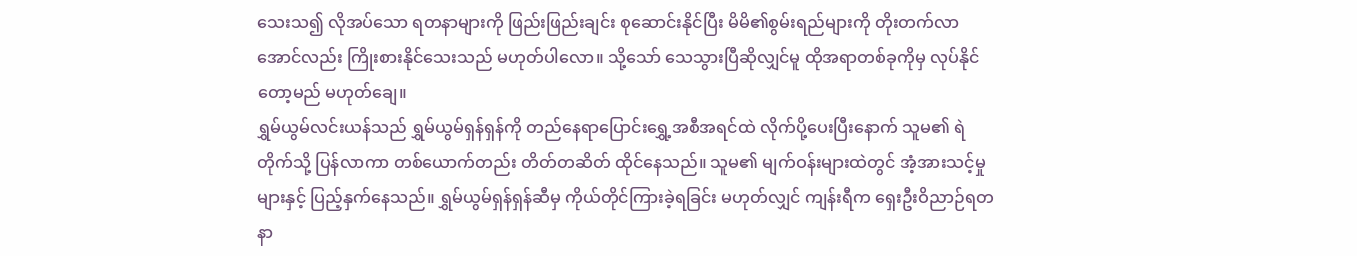သေးသ၍ လိုအပ်သော ရတနာများကို ဖြည်းဖြည်းချင်း စုဆောင်းနိုင်ပြီး မိမိ၏စွမ်းရည်များကို တိုးတက်လာအောင်လည်း ကြိုးစားနိုင်သေးသည် မဟုတ်ပါလော။ သို့သော် သေသွားပြီဆိုလျှင်မူ ထိုအရာတစ်ခုကိုမှ လုပ်နိုင်တော့မည် မဟုတ်ချေ။
ရွှမ်ယွမ်လင်းယန်သည် ရွှမ်ယွမ်ရှန်ရှန်ကို တည်နေရာပြောင်းရွှေ့အစီအရင်ထဲ လိုက်ပို့ပေးပြီးနောက် သူမ၏ ရဲတိုက်သို့ ပြန်လာကာ တစ်ယောက်တည်း တိတ်တဆိတ် ထိုင်နေသည်။ သူမ၏ မျက်ဝန်းများထဲတွင် အံ့အားသင့်မှုများနှင့် ပြည့်နှက်နေသည်။ ရွှမ်ယွမ်ရှန်ရှန်ဆီမှ ကိုယ်တိုင်ကြားခဲ့ရခြင်း မဟုတ်လျှင် ကျန်းရီက ရှေးဦးဝိညာဉ်ရတနာ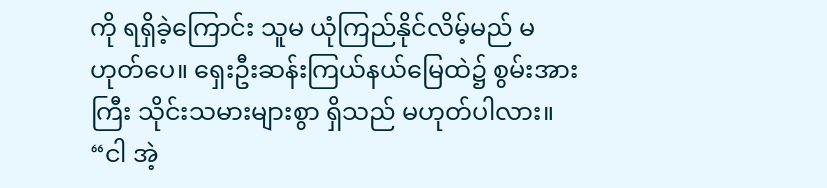ကို ရရှိခဲ့ကြောင်း သူမ ယုံကြည်နိုင်လိမ့်မည် မဟုတ်ပေ။ ရှေးဦးဆန်းကြယ်နယ်မြေထဲ၌ စွမ်းအားကြီး သိုင်းသမားများစွာ ရှိသည် မဟုတ်ပါလား။
“ငါ အဲ့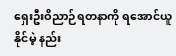ရှေးဦးဝိညာဉ်ရတနာကို ရအောင်ယူနိုင်မဲ့ နည်း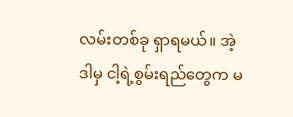လမ်းတစ်ခု ရှာရမယ်။ အဲ့ဒါမှ ငါ့ရဲ့စွမ်းရည်တွေက မ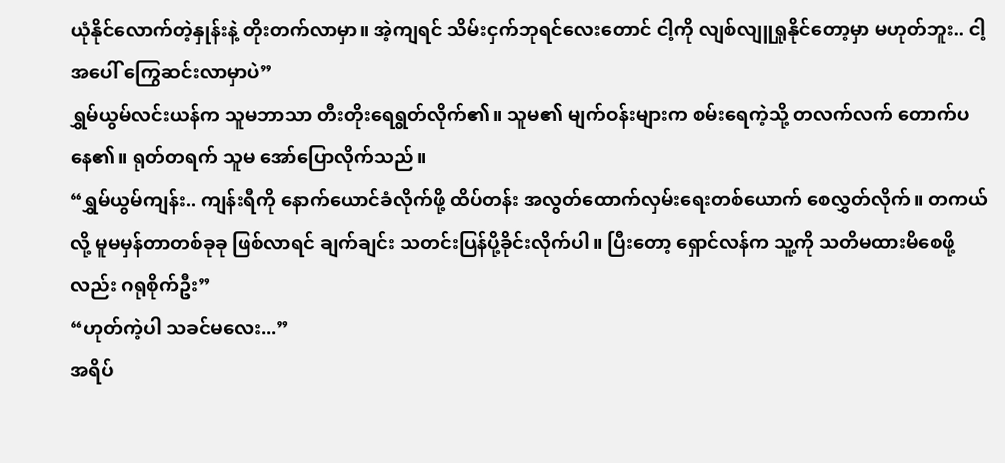ယုံနိုင်လောက်တဲ့နှုန်းနဲ့ တိုးတက်လာမှာ။ အဲ့ကျရင် သိမ်းငှက်ဘုရင်လေးတောင် ငါ့ကို လျစ်လျူရှုနိုင်တော့မှာ မဟုတ်ဘူး.. ငါ့အပေါ် ကြွေဆင်းလာမှာပဲ”
ရွှမ်ယွမ်လင်းယန်က သူမဘာသာ တီးတိုးရေရွတ်လိုက်၏။ သူမ၏ မျက်ဝန်းများက စမ်းရေကဲ့သို့ တလက်လက် တောက်ပနေ၏။ ရုတ်တရက် သူမ အော်ပြောလိုက်သည်။
“ရွှမ်ယွမ်ကျန်း.. ကျန်းရီကို နောက်ယောင်ခံလိုက်ဖို့ ထိပ်တန်း အလွတ်ထောက်လှမ်းရေးတစ်ယောက် စေလွှတ်လိုက်။ တကယ်လို့ မူမမှန်တာတစ်ခုခု ဖြစ်လာရင် ချက်ချင်း သတင်းပြန်ပို့ခိုင်းလိုက်ပါ။ ပြီးတော့ ရှောင်လန်က သူ့ကို သတိမထားမိစေဖို့လည်း ဂရုစိုက်ဦး”
“ဟုတ်ကဲ့ပါ သခင်မလေး...”
အရိပ်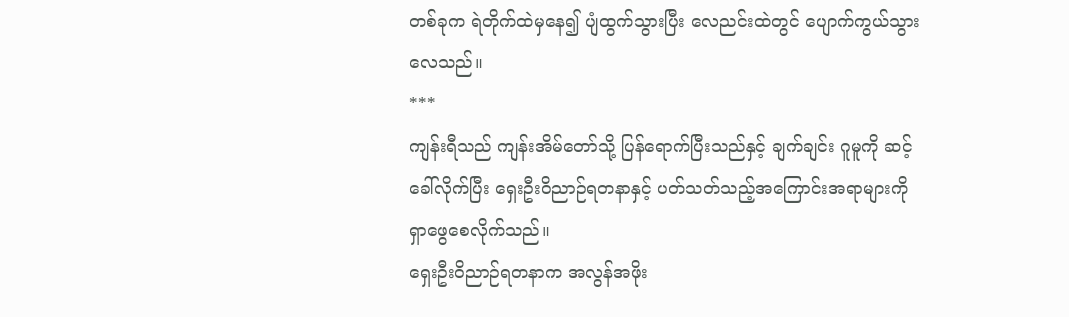တစ်ခုက ရဲတိုက်ထဲမှနေ၍ ပျံထွက်သွားပြီး လေညင်းထဲတွင် ပျောက်ကွယ်သွားလေသည်။
***
ကျန်းရီသည် ကျန်းအိမ်တော်သို့ ပြန်ရောက်ပြီးသည်နှင့် ချက်ချင်း ဂူမူကို ဆင့်ခေါ်လိုက်ပြီး ရှေးဦးဝိညာဉ်ရတနာနှင့် ပတ်သတ်သည့်အကြောင်းအရာများကို ရှာဖွေစေလိုက်သည်။
ရှေးဦးဝိညာဉ်ရတနာက အလွန်အဖိုး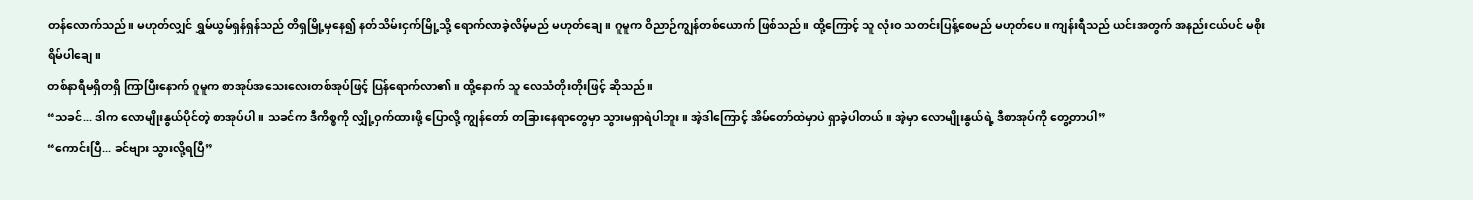တန်လောက်သည်။ မဟုတ်လျှင် ရွှမ်ယွမ်ရှန်ရှန်သည် တိရှမြို့မှနေ၍ နတ်သိမ်းငှက်မြို့သို့ ရောက်လာခဲ့လိမ့်မည် မဟုတ်ချေ။ ဂူမူက ဝိညာဉ်ကျွန်တစ်ယောက် ဖြစ်သည်။ ထို့ကြောင့် သူ လုံးဝ သတင်းပြန့်စေမည် မဟုတ်ပေ။ ကျန်းရီသည် ယင်းအတွက် အနည်းငယ်ပင် မစိုးရိမ်ပါချေ။
တစ်နာရီမရှိတရှိ ကြာပြီးနောက် ဂူမူက စာအုပ်အသေးလေးတစ်အုပ်ဖြင့် ပြန်ရောက်လာ၏။ ထို့နောက် သူ လေသံတိုးတိုးဖြင့် ဆိုသည်။
“သခင်... ဒါက လောမျိုးနွယ်ပိုင်တဲ့ စာအုပ်ပါ။ သခင်က ဒီကိစ္စကို လျှို့ဝှက်ထားဖို့ ပြောလို့ ကျွန်တော် တခြားနေရာတွေမှာ သွားမရှာရဲပါဘူး။ အဲ့ဒါကြောင့် အိမ်တော်ထဲမှာပဲ ရှာခဲ့ပါတယ်။ အဲ့မှာ လောမျိုးနွယ်ရဲ့ ဒီစာအုပ်ကို တွေ့တာပါ”
“ကောင်းပြီ... ခင်ဗျား သွားလို့ရပြီ”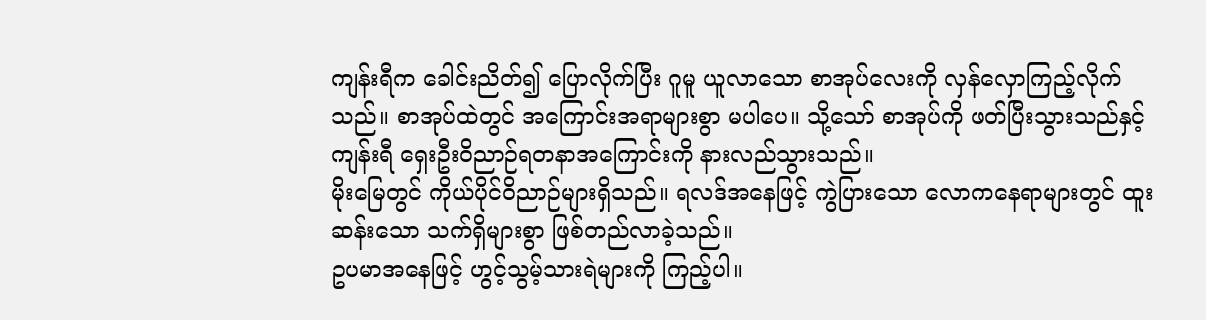ကျန်းရီက ခေါင်းညိတ်၍ ပြောလိုက်ပြီး ဂူမူ ယူလာသော စာအုပ်လေးကို လှန်လှောကြည့်လိုက်သည်။ စာအုပ်ထဲတွင် အကြောင်းအရာများစွာ မပါပေ။ သို့သော် စာအုပ်ကို ဖတ်ပြီးသွားသည်နှင့် ကျန်းရီ ရှေးဦးဝိညာဉ်ရတနာအကြောင်းကို နားလည်သွားသည်။
မိုးမြေတွင် ကိုယ်ပိုင်ဝိညာဉ်များရှိသည်။ ရလဒ်အနေဖြင့် ကွဲပြားသော လောကနေရာများတွင် ထူးဆန်းသော သက်ရှိများစွာ ဖြစ်တည်လာခဲ့သည်။
ဥပမာအနေဖြင့် ဟွင့်သွမ့်သားရဲများကို ကြည့်ပါ။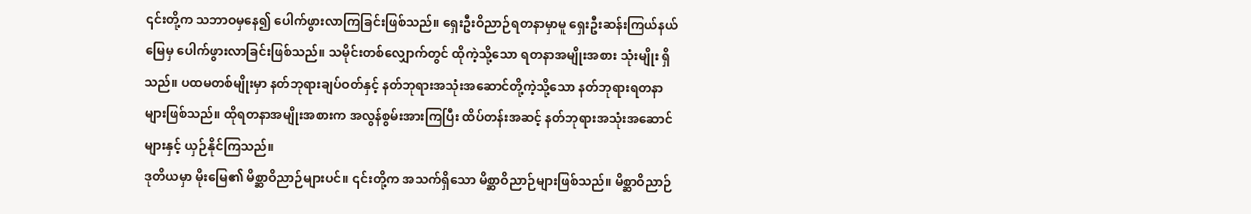၎င်းတို့က သဘာဝမှနေ၍ ပေါက်ဖွားလာကြခြင်းဖြစ်သည်။ ရှေးဦးဝိညာဉ်ရတနာမှာမူ ရှေးဦးဆန်းကြယ်နယ်မြေမှ ပေါက်ဖွားလာခြင်းဖြစ်သည်။ သမိုင်းတစ်လျှောက်တွင် ထိုကဲ့သို့သော ရတနာအမျိုးအစား သုံးမျိုး ရှိသည်။ ပထမတစ်မျိုးမှာ နတ်ဘုရားချပ်ဝတ်နှင့် နတ်ဘုရားအသုံးအဆောင်တို့ကဲ့သို့သော နတ်ဘုရားရတနာများဖြစ်သည်။ ထိုရတနာအမျိုးအစားက အလွန်စွမ်းအားကြပြီး ထိပ်တန်းအဆင့် နတ်ဘုရားအသုံးအဆောင်များနှင့် ယှဉ်နိုင်ကြသည်။
ဒုတိယမှာ မိုးမြေ၏ မိစ္ဆာဝိညာဉ်များပင်။ ၎င်းတို့က အသက်ရှိသော မိစ္ဆာဝိညာဉ်များဖြစ်သည်။ မိစ္ဆာဝိညာဉ်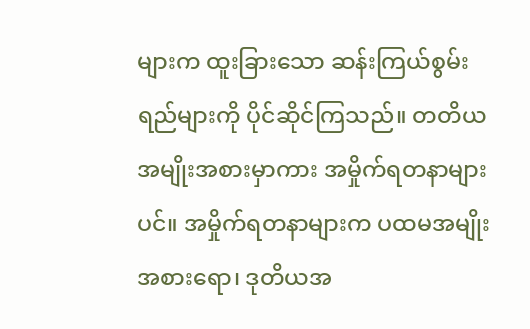များက ထူးခြားသော ဆန်းကြယ်စွမ်းရည်များကို ပိုင်ဆိုင်ကြသည်။ တတိယအမျိုးအစားမှာကား အမှိုက်ရတနာများပင်။ အမှိုက်ရတနာများက ပထမအမျိုးအစားရော၊ ဒုတိယအ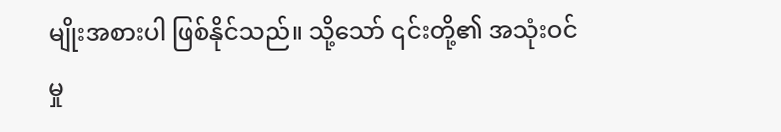မျိုးအစားပါ ဖြစ်နိုင်သည်။ သို့သော် ၎င်းတို့၏ အသုံးဝင်မှု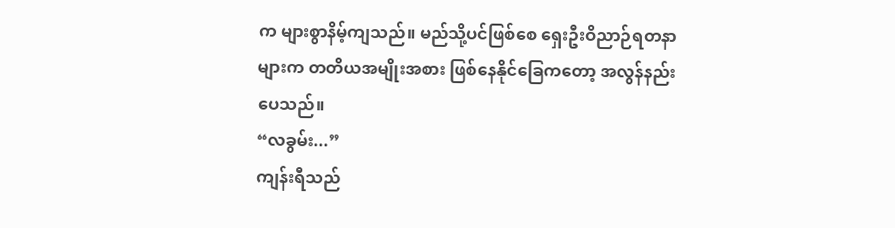က များစွာနိမ့်ကျသည်။ မည်သို့ပင်ဖြစ်စေ ရှေးဦးဝိညာဉ်ရတနာများက တတိယအမျိုးအစား ဖြစ်နေနိုင်ခြေကတော့ အလွန်နည်းပေသည်။
“လခွမ်း...”
ကျန်းရီသည်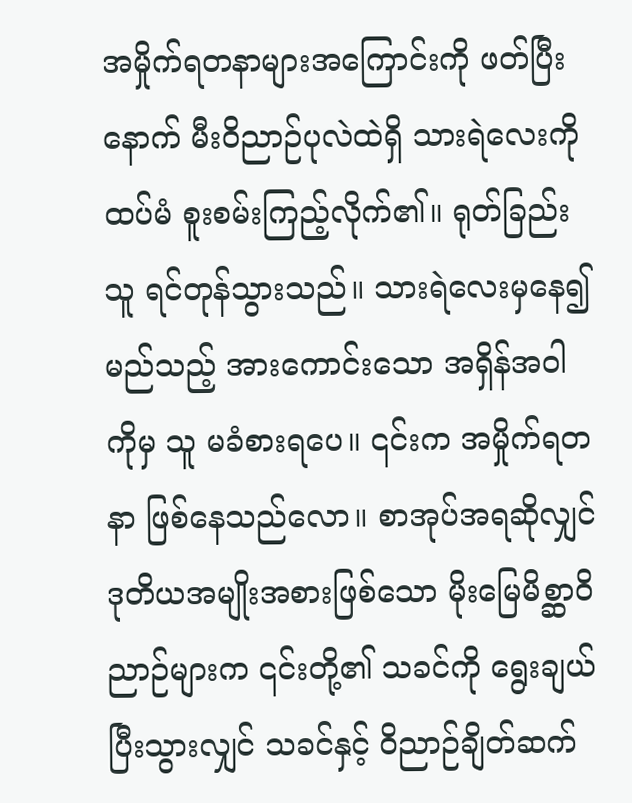အမှိုက်ရတနာများအကြောင်းကို ဖတ်ပြီးနောက် မီးဝိညာဉ်ပုလဲထဲရှိ သားရဲလေးကို ထပ်မံ စူးစမ်းကြည့်လိုက်၏။ ရုတ်ခြည်း သူ ရင်တုန်သွားသည်။ သားရဲလေးမှနေ၍ မည်သည့် အားကောင်းသော အရှိန်အဝါကိုမှ သူ မခံစားရပေ။ ၎င်းက အမှိုက်ရတနာ ဖြစ်နေသည်လော။ စာအုပ်အရဆိုလျှင် ဒုတိယအမျိုးအစားဖြစ်သော မိုးမြေမိစ္ဆာဝိညာဉ်များက ၎င်းတို့၏ သခင်ကို ရွေးချယ်ပြီးသွားလျှင် သခင်နှင့် ဝိညာဉ်ချိတ်ဆက်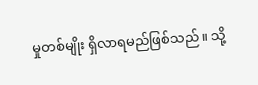မှုတစ်မျိုး ရှိလာရမည်ဖြစ်သည်။ သို့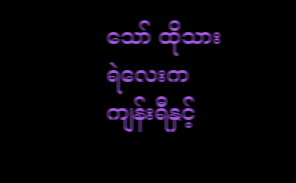သော် ထိုသားရဲလေးက ကျန်းရီနှင့်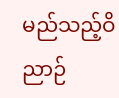မည်သည့်ဝိညာဉ်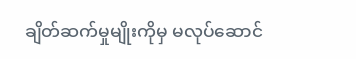ချိတ်ဆက်မှုမျိုးကိုမှ မလုပ်ဆောင်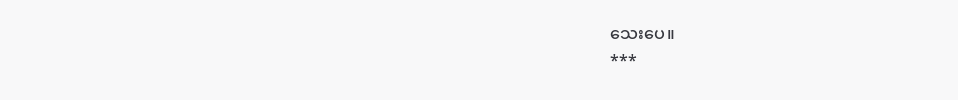သေးပေ။
***